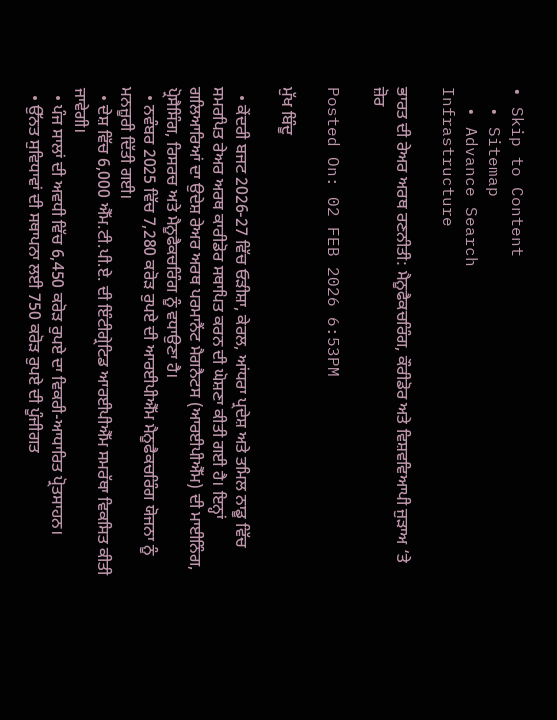• Skip to Content
  • Sitemap
  • Advance Search
Infrastructure

ਭਾਰਤ ਦੀ ਰੇਅਰ ਅਰਥ ਰਣਨੀਤੀ: ਮੈਨੂਫੈਕਚਰਿੰਗ, ਕੌਰੀਡੋਰ ਅਤੇ ਵਿਸ਼ਵਵਿਆਪੀ ਜੁੜਾਅ ‘ਤੇ ਜ਼ੋਰ

Posted On: 02 FEB 2026 6:53PM

ਮੁੱਖ ਬਿੰਦੂ

  • ਕੇਂਦਰੀ ਬਜਟ 2026-27 ਵਿੱਚ ਓੜੀਸ਼ਾ, ਕੇਰਲ, ਆਂਧਰਾ ਪ੍ਰਦੇਸ਼ ਅਤੇ ਤਮਿਲ ਨਾਡੂ ਵਿੱਚ ਸਮਰਪਿਤ ਰੇਅਰ ਅਰਥ ਕਾਰੀਡੋਰ ਸਥਾਪਿਤ ਕਰਨ ਦੀ ਘੋਸ਼ਣਾ ਕੀਤੀ ਗਈ ਹੈ। ਇਨ੍ਹਾਂ ਗਲਿਆਰਿਆਂ ਦਾ ਉਦੇਸ਼ ਰੇਅਰ ਅਰਥ ਪਰਮਾਨੈਂਟ ਮੈਗਨੈਟਸ (ਆਰਈਪੀਐੱਮ) ਦੀ ਮਾਈਨਿੰਗ, ਪ੍ਰੋਸੈਸਿੰਗ, ਰਿਸਰਚ ਅਤੇ ਮੈਨੂਫੈਕਚਰਿੰਗ ਨੂੰ ਵਧਾਉਣਾ ਹੈ।
  • ਨਵੰਬਰ 2025 ਵਿੱਚ 7,280 ਕਰੋੜ ਰੁਪਏ ਦੀ ਆਰਈਪੀਐੱਮ ਮੈਨੂਫੈਕਚਰਿੰਗ ਯੋਜਨਾ ਨੂੰ ਮਨਜ਼ੂਰੀ ਦਿੱਤੀ ਗਈ।
  • ਦੇਸ਼ ਵਿੱਚ 6,000 ਐੱਮ.ਟੀ.ਪੀ.ਏ. ਦੀ ਇੰਟੀਗ੍ਰੇਟਿਡ ਆਰਈਪੀਐੱਮ ਸਮਰੱਥਾ ਵਿਕਸਿਤ ਕੀਤੀ ਜਾਵੇਗੀ।
  • ਪੰਜ ਸਾਲਾਂ ਦੀ ਅਵਧੀ ਵਿੱਚ 6,450 ਕਰੋੜ ਰੁਪਏ ਦਾ ਵਿਕਰੀ-ਆਧਾਰਿਤ ਪ੍ਰੋਤਸਾਹਨ।
  • ਉੱਨਤ ਸੁਵਿਧਾਵਾਂ ਦੀ ਸਥਾਪਨਾ ਲਈ 750 ਕਰੋੜ ਰੁਪਏ ਦੀ ਪੂੰਜੀਗਤ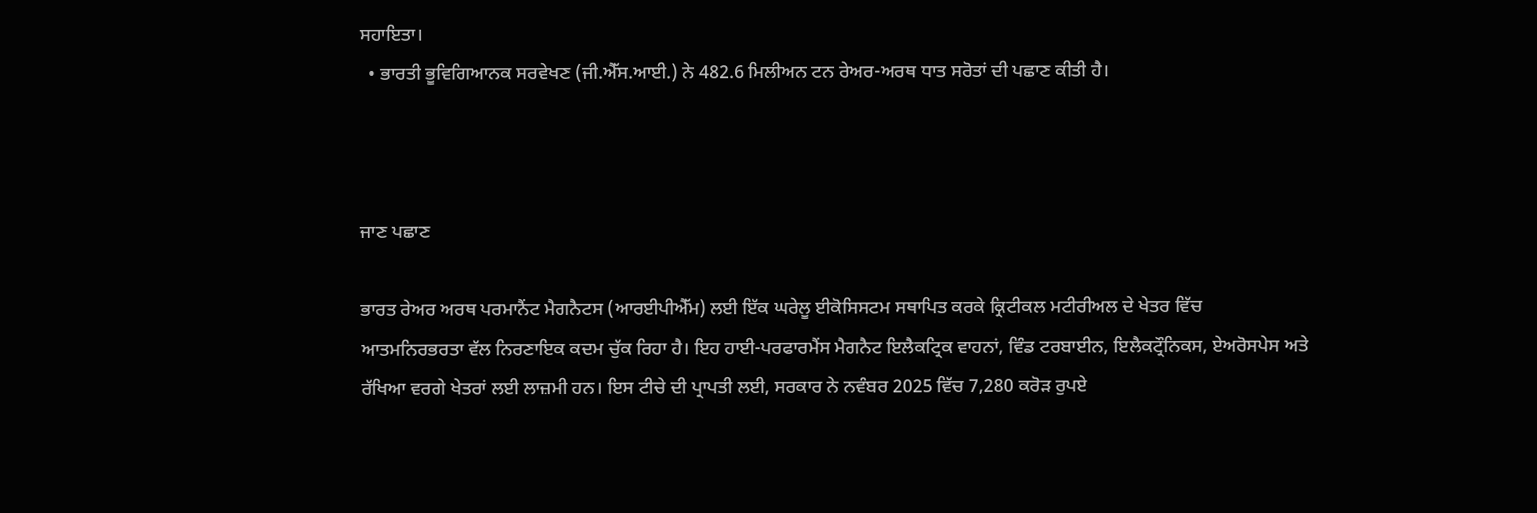ਸਹਾਇਤਾ।
  • ਭਾਰਤੀ ਭੂਵਿਗਿਆਨਕ ਸਰਵੇਖਣ (ਜੀ.ਐੱਸ.ਆਈ.) ਨੇ 482.6 ਮਿਲੀਅਨ ਟਨ ਰੇਅਰ-ਅਰਥ ਧਾਤ ਸਰੋਤਾਂ ਦੀ ਪਛਾਣ ਕੀਤੀ ਹੈ।



ਜਾਣ ਪਛਾਣ

ਭਾਰਤ ਰੇਅਰ ਅਰਥ ਪਰਮਾਨੈਂਟ ਮੈਗਨੈਟਸ (ਆਰਈਪੀਐੱਮ) ਲਈ ਇੱਕ ਘਰੇਲੂ ਈਕੋਸਿਸਟਮ ਸਥਾਪਿਤ ਕਰਕੇ ਕ੍ਰਿਟੀਕਲ ਮਟੀਰੀਅਲ ਦੇ ਖੇਤਰ ਵਿੱਚ ਆਤਮਨਿਰਭਰਤਾ ਵੱਲ ਨਿਰਣਾਇਕ ਕਦਮ ਚੁੱਕ ਰਿਹਾ ਹੈ। ਇਹ ਹਾਈ-ਪਰਫਾਰਮੈਂਸ ਮੈਗਨੈਟ ਇਲੈਕਟ੍ਰਿਕ ਵਾਹਨਾਂ, ਵਿੰਡ ਟਰਬਾਈਨ, ਇਲੈਕਟ੍ਰੌਨਿਕਸ, ਏਅਰੋਸਪੇਸ ਅਤੇ ਰੱਖਿਆ ਵਰਗੇ ਖੇਤਰਾਂ ਲਈ ਲਾਜ਼ਮੀ ਹਨ। ਇਸ ਟੀਚੇ ਦੀ ਪ੍ਰਾਪਤੀ ਲਈ, ਸਰਕਾਰ ਨੇ ਨਵੰਬਰ 2025 ਵਿੱਚ 7,280 ਕਰੋੜ ਰੁਪਏ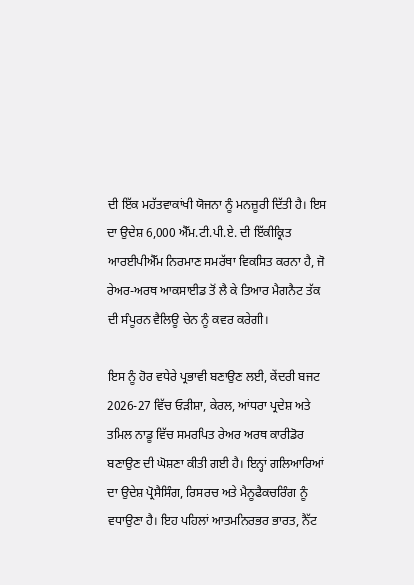ਦੀ ਇੱਕ ਮਹੱਤਵਾਕਾਂਖੀ ਯੋਜਨਾ ਨੂੰ ਮਨਜ਼ੂਰੀ ਦਿੱਤੀ ਹੈ। ਇਸ ਦਾ ਉਦੇਸ਼ 6,000 ਐੱਮ.ਟੀ.ਪੀ.ਏ. ਦੀ ਇੱਕੀਕ੍ਰਿਤ ਆਰਈਪੀਐੱਮ ਨਿਰਮਾਣ ਸਮਰੱਥਾ ਵਿਕਸਿਤ ਕਰਨਾ ਹੈ, ਜੋ ਰੇਅਰ-ਅਰਥ ਆਕਸਾਈਡ ਤੋਂ ਲੈ ਕੇ ਤਿਆਰ ਮੈਗਨੈਟ ਤੱਕ ਦੀ ਸੰਪੂਰਨ ਵੈਲਿਊ ਚੇਨ ਨੂੰ ਕਵਰ ਕਰੇਗੀ।

ਇਸ ਨੂੰ ਹੋਰ ਵਧੇਰੇ ਪ੍ਰਭਾਵੀ ਬਣਾਉਣ ਲਈ, ਕੇਂਦਰੀ ਬਜਟ 2026-27 ਵਿੱਚ ਓੜੀਸ਼ਾ, ਕੇਰਲ, ਆਂਧਰਾ ਪ੍ਰਦੇਸ਼ ਅਤੇ ਤਮਿਲ ਨਾਡੂ ਵਿੱਚ ਸਮਰਪਿਤ ਰੇਅਰ ਅਰਥ ਕਾਰੀਡੋਰ ਬਣਾਉਣ ਦੀ ਘੋਸ਼ਣਾ ਕੀਤੀ ਗਈ ਹੈ। ਇਨ੍ਹਾਂ ਗਲਿਆਰਿਆਂ ਦਾ ਉਦੇਸ਼ ਪ੍ਰੋਸੈਸਿੰਗ, ਰਿਸਰਚ ਅਤੇ ਮੈਨੂਫੈਕਚਰਿੰਗ ਨੂੰ ਵਧਾਉਣਾ ਹੈ। ਇਹ ਪਹਿਲਾਂ ਆਤਮਨਿਰਭਰ ਭਾਰਤ, ਨੈੱਟ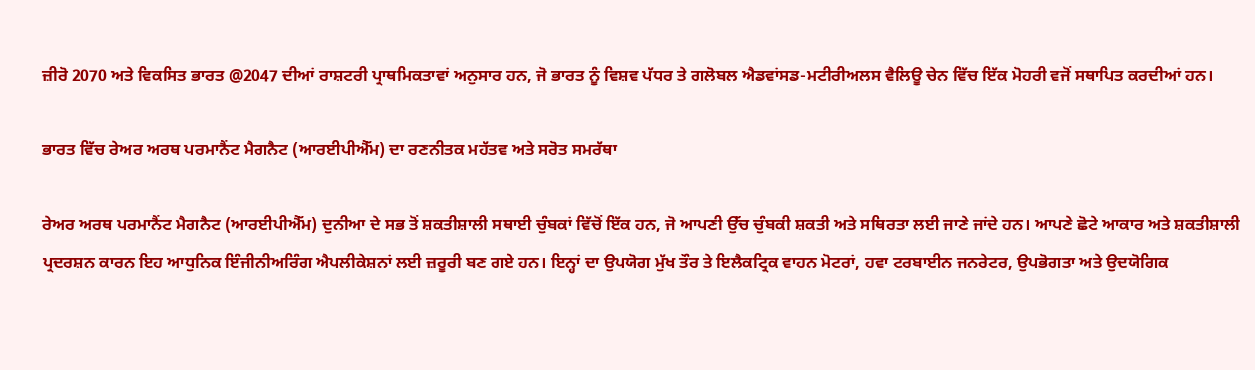ਜ਼ੀਰੋ 2070 ਅਤੇ ਵਿਕਸਿਤ ਭਾਰਤ @2047 ਦੀਆਂ ਰਾਸ਼ਟਰੀ ਪ੍ਰਾਥਮਿਕਤਾਵਾਂ ਅਨੁਸਾਰ ਹਨ, ਜੋ ਭਾਰਤ ਨੂੰ ਵਿਸ਼ਵ ਪੱਧਰ ਤੇ ਗਲੋਬਲ ਐਡਵਾਂਸਡ-ਮਟੀਰੀਅਲਸ ਵੈਲਿਊ ਚੇਨ ਵਿੱਚ ਇੱਕ ਮੋਹਰੀ ਵਜੋਂ ਸਥਾਪਿਤ ਕਰਦੀਆਂ ਹਨ।

ਭਾਰਤ ਵਿੱਚ ਰੇਅਰ ਅਰਥ ਪਰਮਾਨੈਂਟ ਮੈਗਨੈਟ (ਆਰਈਪੀਐੱਮ) ਦਾ ਰਣਨੀਤਕ ਮਹੱਤਵ ਅਤੇ ਸਰੋਤ ਸਮਰੱਥਾ

ਰੇਅਰ ਅਰਥ ਪਰਮਾਨੈਂਟ ਮੈਗਨੈਟ (ਆਰਈਪੀਐੱਮ) ਦੁਨੀਆ ਦੇ ਸਭ ਤੋਂ ਸ਼ਕਤੀਸ਼ਾਲੀ ਸਥਾਈ ਚੁੰਬਕਾਂ ਵਿੱਚੋਂ ਇੱਕ ਹਨ, ਜੋ ਆਪਣੀ ਉੱਚ ਚੁੰਬਕੀ ਸ਼ਕਤੀ ਅਤੇ ਸਥਿਰਤਾ ਲਈ ਜਾਣੇ ਜਾਂਦੇ ਹਨ। ਆਪਣੇ ਛੋਟੇ ਆਕਾਰ ਅਤੇ ਸ਼ਕਤੀਸ਼ਾਲੀ ਪ੍ਰਦਰਸ਼ਨ ਕਾਰਨ ਇਹ ਆਧੁਨਿਕ ਇੰਜੀਨੀਅਰਿੰਗ ਐਪਲੀਕੇਸ਼ਨਾਂ ਲਈ ਜ਼ਰੂਰੀ ਬਣ ਗਏ ਹਨ। ਇਨ੍ਹਾਂ ਦਾ ਉਪਯੋਗ ਮੁੱਖ ਤੌਰ ਤੇ ਇਲੈਕਟ੍ਰਿਕ ਵਾਹਨ ਮੋਟਰਾਂ, ਹਵਾ ਟਰਬਾਈਨ ਜਨਰੇਟਰ, ਉਪਭੋਗਤਾ ਅਤੇ ਉਦਯੋਗਿਕ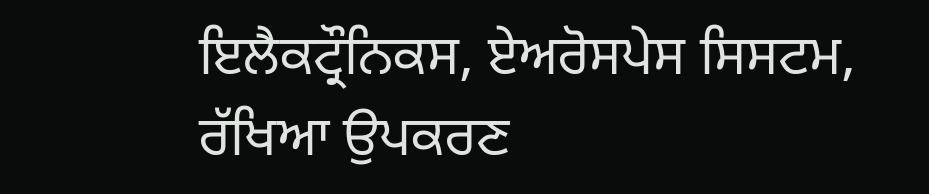ਇਲੈਕਟ੍ਰੌਨਿਕਸ, ਏਅਰੋਸਪੇਸ ਸਿਸਟਮ, ਰੱਖਿਆ ਉਪਕਰਣ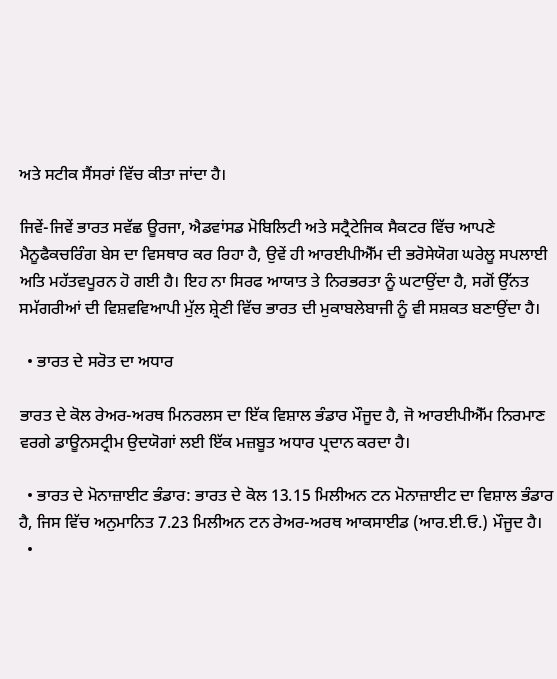ਅਤੇ ਸਟੀਕ ਸੈਂਸਰਾਂ ਵਿੱਚ ਕੀਤਾ ਜਾਂਦਾ ਹੈ।

ਜਿਵੇਂ-ਜਿਵੇਂ ਭਾਰਤ ਸਵੱਛ ਊਰਜਾ, ਐਡਵਾਂਸਡ ਮੋਬਿਲਿਟੀ ਅਤੇ ਸਟ੍ਰੈਟੇਜਿਕ ਸੈਕਟਰ ਵਿੱਚ ਆਪਣੇ ਮੈਨੂਫੈਕਚਰਿੰਗ ਬੇਸ ਦਾ ਵਿਸਥਾਰ ਕਰ ਰਿਹਾ ਹੈ, ਉਵੇਂ ਹੀ ਆਰਈਪੀਐੱਮ ਦੀ ਭਰੋਸੇਯੋਗ ਘਰੇਲੂ ਸਪਲਾਈ ਅਤਿ ਮਹੱਤਵਪੂਰਨ ਹੋ ਗਈ ਹੈ। ਇਹ ਨਾ ਸਿਰਫ ਆਯਾਤ ਤੇ ਨਿਰਭਰਤਾ ਨੂੰ ਘਟਾਉਂਦਾ ਹੈ, ਸਗੋਂ ਉੱਨਤ ਸਮੱਗਰੀਆਂ ਦੀ ਵਿਸ਼ਵਵਿਆਪੀ ਮੁੱਲ ਸ਼੍ਰੇਣੀ ਵਿੱਚ ਭਾਰਤ ਦੀ ਮੁਕਾਬਲੇਬਾਜੀ ਨੂੰ ਵੀ ਸਸ਼ਕਤ ਬਣਾਉਂਦਾ ਹੈ।

  • ਭਾਰਤ ਦੇ ਸਰੋਤ ਦਾ ਅਧਾਰ

ਭਾਰਤ ਦੇ ਕੋਲ ਰੇਅਰ-ਅਰਥ ਮਿਨਰਲਸ ਦਾ ਇੱਕ ਵਿਸ਼ਾਲ ਭੰਡਾਰ ਮੌਜੂਦ ਹੈ, ਜੋ ਆਰਈਪੀਐੱਮ ਨਿਰਮਾਣ ਵਰਗੇ ਡਾਊਨਸਟ੍ਰੀਮ ਉਦਯੋਗਾਂ ਲਈ ਇੱਕ ਮਜ਼ਬੂਤ ਅਧਾਰ ਪ੍ਰਦਾਨ ਕਰਦਾ ਹੈ।

  • ਭਾਰਤ ਦੇ ਮੋਨਾਜ਼ਾਈਟ ਭੰਡਾਰ: ਭਾਰਤ ਦੇ ਕੋਲ 13.15 ਮਿਲੀਅਨ ਟਨ ਮੋਨਾਜ਼ਾਈਟ ਦਾ ਵਿਸ਼ਾਲ ਭੰਡਾਰ ਹੈ, ਜਿਸ ਵਿੱਚ ਅਨੁਮਾਨਿਤ 7.23 ਮਿਲੀਅਨ ਟਨ ਰੇਅਰ-ਅਰਥ ਆਕਸਾਈਡ (ਆਰ.ਈ.ਓ.) ਮੌਜੂਦ ਹੈ।
  •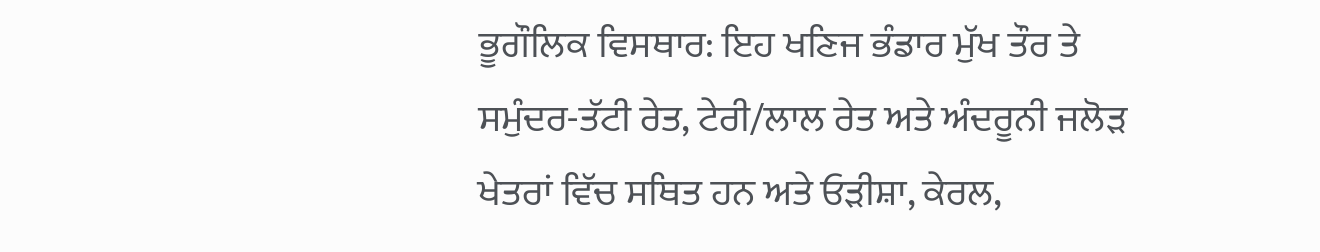ਭੂਗੌਲਿਕ ਵਿਸਥਾਰ: ਇਹ ਖਣਿਜ ਭੰਡਾਰ ਮੁੱਖ ਤੌਰ ਤੇ ਸਮੁੰਦਰ-ਤੱਟੀ ਰੇਤ, ਟੇਰੀ/ਲਾਲ ਰੇਤ ਅਤੇ ਅੰਦਰੂਨੀ ਜਲੋੜ ਖੇਤਰਾਂ ਵਿੱਚ ਸਥਿਤ ਹਨ ਅਤੇ ਓੜੀਸ਼ਾ, ਕੇਰਲ,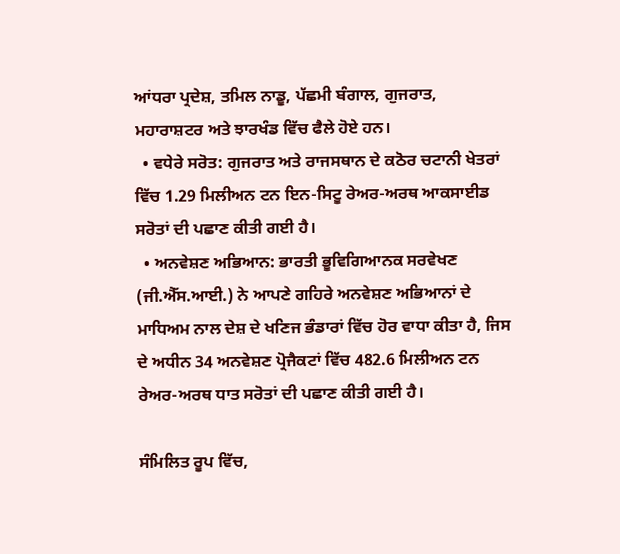ਆਂਧਰਾ ਪ੍ਰਦੇਸ਼, ਤਮਿਲ ਨਾਡੂ, ਪੱਛਮੀ ਬੰਗਾਲ, ਗੁਜਰਾਤ, ਮਹਾਰਾਸ਼ਟਰ ਅਤੇ ਝਾਰਖੰਡ ਵਿੱਚ ਫੈਲੇ ਹੋਏ ਹਨ।
  • ਵਧੇਰੇ ਸਰੋਤ: ਗੁਜਰਾਤ ਅਤੇ ਰਾਜਸਥਾਨ ਦੇ ਕਠੋਰ ਚਟਾਨੀ ਖੇਤਰਾਂ ਵਿੱਚ 1.29 ਮਿਲੀਅਨ ਟਨ ਇਨ-ਸਿਟੂ ਰੇਅਰ-ਅਰਥ ਆਕਸਾਈਡ ਸਰੋਤਾਂ ਦੀ ਪਛਾਣ ਕੀਤੀ ਗਈ ਹੈ।
  • ਅਨਵੇਸ਼ਣ ਅਭਿਆਨ: ਭਾਰਤੀ ਭੂਵਿਗਿਆਨਕ ਸਰਵੇਖਣ (ਜੀ.ਐੱਸ.ਆਈ.) ਨੇ ਆਪਣੇ ਗਹਿਰੇ ਅਨਵੇਸ਼ਣ ਅਭਿਆਨਾਂ ਦੇ ਮਾਧਿਅਮ ਨਾਲ ਦੇਸ਼ ਦੇ ਖਣਿਜ ਭੰਡਾਰਾਂ ਵਿੱਚ ਹੋਰ ਵਾਧਾ ਕੀਤਾ ਹੈ, ਜਿਸ ਦੇ ਅਧੀਨ 34 ਅਨਵੇਸ਼ਣ ਪ੍ਰੋਜੈਕਟਾਂ ਵਿੱਚ 482.6 ਮਿਲੀਅਨ ਟਨ ਰੇਅਰ-ਅਰਥ ਧਾਤ ਸਰੋਤਾਂ ਦੀ ਪਛਾਣ ਕੀਤੀ ਗਈ ਹੈ।

ਸੰਮਿਲਿਤ ਰੂਪ ਵਿੱਚ,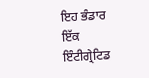ਇਹ ਭੰਡਾਰ ਇੱਕ ਇੰਟੀਗ੍ਰੇਟਿਡ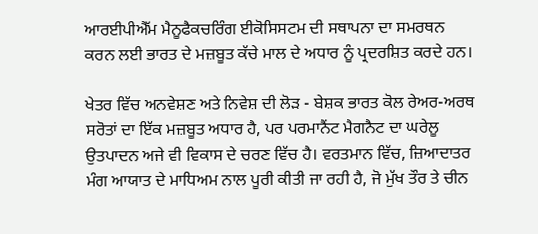ਆਰਈਪੀਐੱਮ ਮੈਨੂਫੈਕਚਰਿੰਗ ਈਕੋਸਿਸਟਮ ਦੀ ਸਥਾਪਨਾ ਦਾ ਸਮਰਥਨ ਕਰਨ ਲਈ ਭਾਰਤ ਦੇ ਮਜ਼ਬੂਤ ਕੱਚੇ ਮਾਲ ਦੇ ਅਧਾਰ ਨੂੰ ਪ੍ਰਦਰਸ਼ਿਤ ਕਰਦੇ ਹਨ।

ਖੇਤਰ ਵਿੱਚ ਅਨਵੇਸ਼ਣ ਅਤੇ ਨਿਵੇਸ਼ ਦੀ ਲੋੜ - ਬੇਸ਼ਕ ਭਾਰਤ ਕੋਲ ਰੇਅਰ-ਅਰਥ ਸਰੋਤਾਂ ਦਾ ਇੱਕ ਮਜ਼ਬੂਤ ਅਧਾਰ ਹੈ, ਪਰ ਪਰਮਾਨੈਂਟ ਮੈਗਨੈਟ ਦਾ ਘਰੇਲੂ ਉਤਪਾਦਨ ਅਜੇ ਵੀ ਵਿਕਾਸ ਦੇ ਚਰਣ ਵਿੱਚ ਹੈ। ਵਰਤਮਾਨ ਵਿੱਚ, ਜ਼ਿਆਦਾਤਰ ਮੰਗ ਆਯਾਤ ਦੇ ਮਾਧਿਅਮ ਨਾਲ ਪੂਰੀ ਕੀਤੀ ਜਾ ਰਹੀ ਹੈ, ਜੋ ਮੁੱਖ ਤੌਰ ਤੇ ਚੀਨ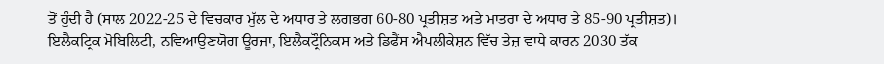ਤੋਂ ਹੁੰਦੀ ਹੈ (ਸਾਲ 2022-25 ਦੇ ਵਿਚਕਾਰ ਮੁੱਲ ਦੇ ਅਧਾਰ ਤੇ ਲਗਭਗ 60-80 ਪ੍ਰਤੀਸ਼ਤ ਅਤੇ ਮਾਤਰਾ ਦੇ ਅਧਾਰ ਤੇ 85-90 ਪ੍ਰਤੀਸ਼ਤ)। ਇਲੈਕਟ੍ਰਿਕ ਮੋਬਿਲਿਟੀ, ਨਵਿਆਉਣਯੋਗ ਊਰਜਾ, ਇਲੈਕਟ੍ਰੌਨਿਕਸ ਅਤੇ ਡਿਫੈਂਸ ਐਪਲੀਕੇਸ਼ਨ ਵਿੱਚ ਤੇਜ਼ ਵਾਧੇ ਕਾਰਨ 2030 ਤੱਕ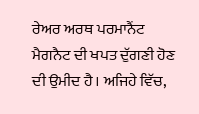ਰੇਅਰ ਅਰਥ ਪਰਮਾਨੈਂਟ ਮੈਗਨੈਟ ਦੀ ਖਪਤ ਦੁੱਗਣੀ ਹੋਣ ਦੀ ਉਮੀਦ ਹੈ। ਅਜਿਹੇ ਵਿੱਚ,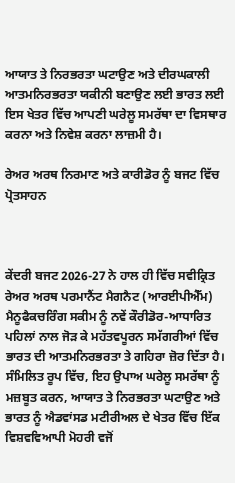ਆਯਾਤ ਤੇ ਨਿਰਭਰਤਾ ਘਟਾਉਣ ਅਤੇ ਦੀਰਘਕਾਲੀ ਆਤਮਨਿਰਭਰਤਾ ਯਕੀਨੀ ਬਣਾਉਣ ਲਈ ਭਾਰਤ ਲਈ ਇਸ ਖੇਤਰ ਵਿੱਚ ਆਪਣੀ ਘਰੇਲੂ ਸਮਰੱਥਾ ਦਾ ਵਿਸਥਾਰ ਕਰਨਾ ਅਤੇ ਨਿਵੇਸ਼ ਕਰਨਾ ਲਾਜ਼ਮੀ ਹੈ।

ਰੇਅਰ ਅਰਥ ਨਿਰਮਾਣ ਅਤੇ ਕਾਰੀਡੋਰ ਨੂੰ ਬਜਟ ਵਿੱਚ ਪ੍ਰੋਤਸਾਹਨ



ਕੇਂਦਰੀ ਬਜਟ 2026-27 ਨੇ ਹਾਲ ਹੀ ਵਿੱਚ ਸਵੀਕ੍ਰਿਤ ਰੇਅਰ ਅਰਥ ਪਰਮਾਨੈਂਟ ਮੈਗਨੈਟ (ਆਰਈਪੀਐੱਮ) ਮੈਨੂਫੈਕਚਰਿੰਗ ਸਕੀਮ ਨੂੰ ਨਵੇਂ ਕੌਰੀਡੋਰ-ਆਧਾਰਿਤ ਪਹਿਲਾਂ ਨਾਲ ਜੋੜ ਕੇ ਮਹੱਤਵਪੂਰਨ ਸਮੱਗਰੀਆਂ ਵਿੱਚ ਭਾਰਤ ਦੀ ਆਤਮਨਿਰਭਰਤਾ ਤੇ ਗਹਿਰਾ ਜ਼ੋਰ ਦਿੱਤਾ ਹੈ। ਸੰਮਿਲਿਤ ਰੂਪ ਵਿੱਚ, ਇਹ ਉਪਾਅ ਘਰੇਲੂ ਸਮਰੱਥਾ ਨੂੰ ਮਜ਼ਬੂਤ ਕਰਨ, ਆਯਾਤ ਤੇ ਨਿਰਭਰਤਾ ਘਟਾਉਣ ਅਤੇ ਭਾਰਤ ਨੂੰ ਐਡਵਾਂਸਡ ਮਟੀਰੀਅਲ ਦੇ ਖੇਤਰ ਵਿੱਚ ਇੱਕ ਵਿਸ਼ਵਵਿਆਪੀ ਮੋਹਰੀ ਵਜੋਂ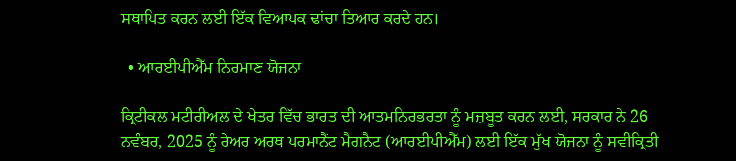ਸਥਾਪਿਤ ਕਰਨ ਲਈ ਇੱਕ ਵਿਆਪਕ ਢਾਂਚਾ ਤਿਆਰ ਕਰਦੇ ਹਨ।

  • ਆਰਈਪੀਐੱਮ ਨਿਰਮਾਣ ਯੋਜਨਾ

ਕ੍ਰਿਟੀਕਲ ਮਟੀਰੀਅਲ ਦੇ ਖੇਤਰ ਵਿੱਚ ਭਾਰਤ ਦੀ ਆਤਮਨਿਰਭਰਤਾ ਨੂੰ ਮਜ਼ਬੂਤ ਕਰਨ ਲਈ, ਸਰਕਾਰ ਨੇ 26 ਨਵੰਬਰ, 2025 ਨੂੰ ਰੇਅਰ ਅਰਥ ਪਰਮਾਨੈਂਟ ਮੈਗਨੈਟ (ਆਰਈਪੀਐੱਮ) ਲਈ ਇੱਕ ਮੁੱਖ ਯੋਜਨਾ ਨੂੰ ਸਵੀਕ੍ਰਿਤੀ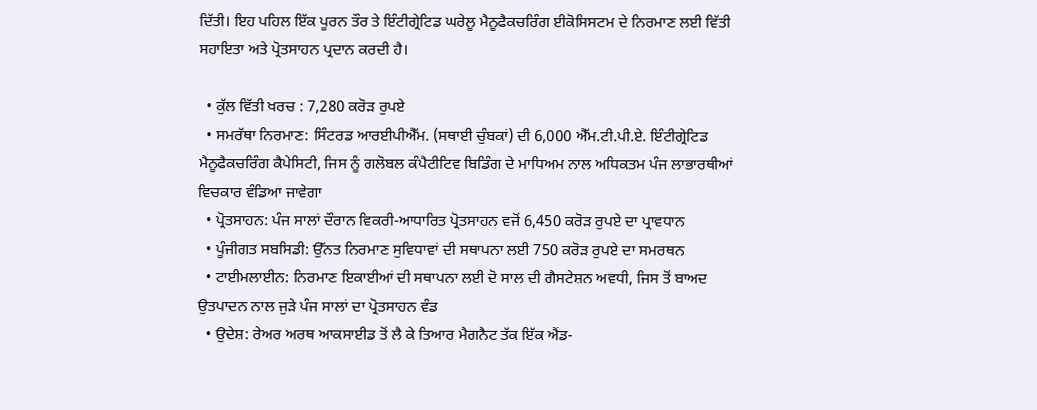ਦਿੱਤੀ। ਇਹ ਪਹਿਲ ਇੱਕ ਪੂਰਨ ਤੌਰ ਤੇ ਇੰਟੀਗ੍ਰੇਟਿਡ ਘਰੇਲੂ ਮੈਨੂਫੈਕਚਰਿੰਗ ਈਕੋਸਿਸਟਮ ਦੇ ਨਿਰਮਾਣ ਲਈ ਵਿੱਤੀ ਸਹਾਇਤਾ ਅਤੇ ਪ੍ਰੋਤਸਾਹਨ ਪ੍ਰਦਾਨ ਕਰਦੀ ਹੈ।

  • ਕੁੱਲ ਵਿੱਤੀ ਖਰਚ : 7,280 ਕਰੋੜ ਰੁਪਏ
  • ਸਮਰੱਥਾ ਨਿਰਮਾਣ: ਸਿੰਟਰਡ ਆਰਈਪੀਐੱਮ. (ਸਥਾਈ ਚੁੰਬਕਾਂ) ਦੀ 6,000 ਐੱਮ.ਟੀ.ਪੀ.ਏ. ਇੰਟੀਗ੍ਰੇਟਿਡ ਮੈਨੂਫੈਕਚਰਿੰਗ ਕੈਪੇਸਿਟੀ, ਜਿਸ ਨੂੰ ਗਲੋਬਲ ਕੰਪੈਟੀਟਿਵ ਬਿਡਿੰਗ ਦੇ ਮਾਧਿਅਮ ਨਾਲ ਅਧਿਕਤਮ ਪੰਜ ਲਾਭਾਰਥੀਆਂ ਵਿਚਕਾਰ ਵੰਡਿਆ ਜਾਵੇਗਾ
  • ਪ੍ਰੋਤਸਾਹਨ: ਪੰਜ ਸਾਲਾਂ ਦੌਰਾਨ ਵਿਕਰੀ-ਆਧਾਰਿਤ ਪ੍ਰੋਤਸਾਹਨ ਵਜੋਂ 6,450 ਕਰੋੜ ਰੁਪਏ ਦਾ ਪ੍ਰਾਵਧਾਨ
  • ਪੂੰਜੀਗਤ ਸਬਸਿਡੀ: ਉੱਨਤ ਨਿਰਮਾਣ ਸੁਵਿਧਾਵਾਂ ਦੀ ਸਥਾਪਨਾ ਲਈ 750 ਕਰੋੜ ਰੁਪਏ ਦਾ ਸਮਰਥਨ
  • ਟਾਈਮਲਾਈਨ: ਨਿਰਮਾਣ ਇਕਾਈਆਂ ਦੀ ਸਥਾਪਨਾ ਲਈ ਦੋ ਸਾਲ ਦੀ ਗੈਸਟੇਸ਼ਨ ਅਵਧੀ, ਜਿਸ ਤੋਂ ਬਾਅਦ ਉਤਪਾਦਨ ਨਾਲ ਜੁੜੇ ਪੰਜ ਸਾਲਾਂ ਦਾ ਪ੍ਰੋਤਸਾਹਨ ਵੰਡ
  • ਉਦੇਸ਼: ਰੇਅਰ ਅਰਥ ਆਕਸਾਈਡ ਤੋਂ ਲੈ ਕੇ ਤਿਆਰ ਮੈਗਨੈਟ ਤੱਕ ਇੱਕ ਐਂਡ-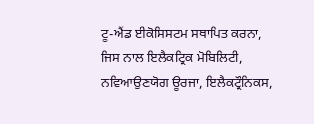ਟੂ-ਐਂਡ ਈਕੋਸਿਸਟਮ ਸਥਾਪਿਤ ਕਰਨਾ, ਜਿਸ ਨਾਲ ਇਲੈਕਟ੍ਰਿਕ ਮੋਬਿਲਿਟੀ, ਨਵਿਆਉਣਯੋਗ ਊਰਜਾ, ਇਲੈਕਟ੍ਰੌਨਿਕਸ,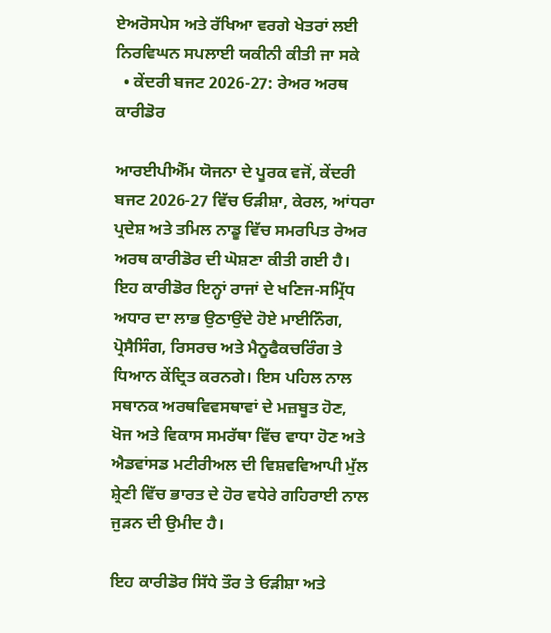ਏਅਰੋਸਪੇਸ ਅਤੇ ਰੱਖਿਆ ਵਰਗੇ ਖੇਤਰਾਂ ਲਈ ਨਿਰਵਿਘਨ ਸਪਲਾਈ ਯਕੀਨੀ ਕੀਤੀ ਜਾ ਸਕੇ
  • ਕੇਂਦਰੀ ਬਜਟ 2026-27: ਰੇਅਰ ਅਰਥ ਕਾਰੀਡੋਰ

ਆਰਈਪੀਐੱਮ ਯੋਜਨਾ ਦੇ ਪੂਰਕ ਵਜੋਂ, ਕੇਂਦਰੀ ਬਜਟ 2026-27 ਵਿੱਚ ਓੜੀਸ਼ਾ, ਕੇਰਲ, ਆਂਧਰਾ ਪ੍ਰਦੇਸ਼ ਅਤੇ ਤਮਿਲ ਨਾਡੂ ਵਿੱਚ ਸਮਰਪਿਤ ਰੇਅਰ ਅਰਥ ਕਾਰੀਡੋਰ ਦੀ ਘੋਸ਼ਣਾ ਕੀਤੀ ਗਈ ਹੈ। ਇਹ ਕਾਰੀਡੋਰ ਇਨ੍ਹਾਂ ਰਾਜਾਂ ਦੇ ਖਣਿਜ-ਸਮ੍ਰਿੱਧ ਅਧਾਰ ਦਾ ਲਾਭ ਉਠਾਉਂਦੇ ਹੋਏ ਮਾਈਨਿੰਗ, ਪ੍ਰੋਸੈਸਿੰਗ, ਰਿਸਰਚ ਅਤੇ ਮੈਨੂਫੈਕਚਰਿੰਗ ਤੇ ਧਿਆਨ ਕੇਂਦ੍ਰਿਤ ਕਰਨਗੇ। ਇਸ ਪਹਿਲ ਨਾਲ ਸਥਾਨਕ ਅਰਥਵਿਵਸਥਾਵਾਂ ਦੇ ਮਜ਼ਬੂਤ ਹੋਣ, ਖੋਜ ਅਤੇ ਵਿਕਾਸ ਸਮਰੱਥਾ ਵਿੱਚ ਵਾਧਾ ਹੋਣ ਅਤੇ ਐਡਵਾਂਸਡ ਮਟੀਰੀਅਲ ਦੀ ਵਿਸ਼ਵਵਿਆਪੀ ਮੁੱਲ ਸ਼੍ਰੇਣੀ ਵਿੱਚ ਭਾਰਤ ਦੇ ਹੋਰ ਵਧੇਰੇ ਗਹਿਰਾਈ ਨਾਲ ਜੁੜਨ ਦੀ ਉਮੀਦ ਹੈ।

ਇਹ ਕਾਰੀਡੋਰ ਸਿੱਧੇ ਤੌਰ ਤੇ ਓੜੀਸ਼ਾ ਅਤੇ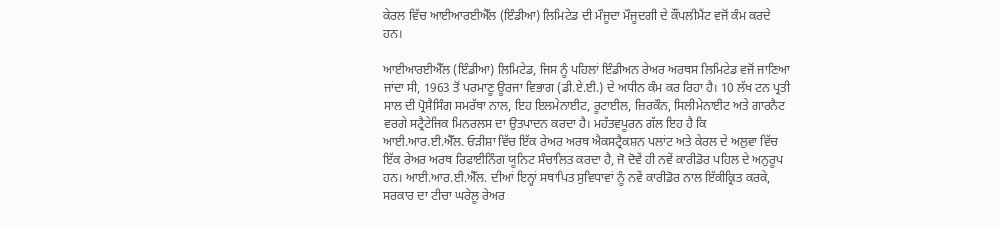ਕੇਰਲ ਵਿੱਚ ਆਈਆਰਈਐੱਲ (ਇੰਡੀਆ) ਲਿਮਿਟੇਡ ਦੀ ਮੌਜੂਦਾ ਮੌਜੂਦਗੀ ਦੇ ਕੌਂਪਲੀਮੈਂਟ ਵਜੋਂ ਕੰਮ ਕਰਦੇ ਹਨ।

ਆਈਆਰਈਐੱਲ (ਇੰਡੀਆ) ਲਿਮਿਟੇਡ, ਜਿਸ ਨੂੰ ਪਹਿਲਾਂ ਇੰਡੀਅਨ ਰੇਅਰ ਅਰਥਸ ਲਿਮਿਟੇਡ ਵਜੋਂ ਜਾਣਿਆ ਜਾਂਦਾ ਸੀ, 1963 ਤੋਂ ਪਰਮਾਣੂ ਊਰਜਾ ਵਿਭਾਗ (ਡੀ.ਏ.ਈ.) ਦੇ ਅਧੀਨ ਕੰਮ ਕਰ ਰਿਹਾ ਹੈ। 10 ਲੱਖ ਟਨ ਪ੍ਰਤੀ ਸਾਲ ਦੀ ਪ੍ਰੋਸੈਸਿੰਗ ਸਮਰੱਥਾ ਨਾਲ, ਇਹ ਇਲਮੇਨਾਈਟ, ਰੂਟਾਈਲ, ਜ਼ਿਰਕੌਨ, ਸਿਲੀਮੇਨਾਈਟ ਅਤੇ ਗਾਰਨੈਟ ਵਰਗੇ ਸਟ੍ਰੈਟੇਜਿਕ ਮਿਨਰਲਸ ਦਾ ਉਤਪਾਦਨ ਕਰਦਾ ਹੈ। ਮਹੱਤਵਪੂਰਨ ਗੱਲ ਇਹ ਹੈ ਕਿ ਆਈ.ਆਰ.ਈ.ਐੱਲ. ਓੜੀਸ਼ਾ ਵਿੱਚ ਇੱਕ ਰੇਅਰ ਅਰਥ ਐਕਸਟ੍ਰੈਕਸ਼ਨ ਪਲਾਂਟ ਅਤੇ ਕੇਰਲ ਦੇ ਅਲੁਵਾ ਵਿੱਚ ਇੱਕ ਰੇਅਰ ਅਰਥ ਰਿਫਾਈਨਿੰਗ ਯੂਨਿਟ ਸੰਚਾਲਿਤ ਕਰਦਾ ਹੈ, ਜੋ ਦੋਵੇਂ ਹੀ ਨਵੇਂ ਕਾਰੀਡੋਰ ਪਹਿਲ ਦੇ ਅਨੁਰੂਪ ਹਨ। ਆਈ.ਆਰ.ਈ.ਐੱਲ. ਦੀਆਂ ਇਨ੍ਹਾਂ ਸਥਾਪਿਤ ਸੁਵਿਧਾਵਾਂ ਨੂੰ ਨਵੇਂ ਕਾਰੀਡੋਰ ਨਾਲ ਇੱਕੀਕ੍ਰਿਤ ਕਰਕੇ, ਸਰਕਾਰ ਦਾ ਟੀਚਾ ਘਰੇਲੂ ਰੇਅਰ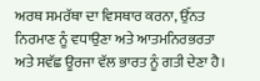ਅਰਥ ਸਮਰੱਥਾ ਦਾ ਵਿਸਥਾਰ ਕਰਨਾ, ਉੱਨਤ ਨਿਰਮਾਣ ਨੂੰ ਵਧਾਉਣਾ ਅਤੇ ਆਤਮਨਿਰਭਰਤਾ ਅਤੇ ਸਵੱਛ ਊਰਜਾ ਵੱਲ ਭਾਰਤ ਨੂੰ ਗਤੀ ਦੇਣਾ ਹੈ।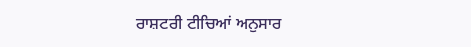ਰਾਸ਼ਟਰੀ ਟੀਚਿਆਂ ਅਨੁਸਾਰ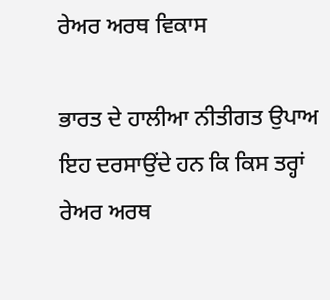ਰੇਅਰ ਅਰਥ ਵਿਕਾਸ

ਭਾਰਤ ਦੇ ਹਾਲੀਆ ਨੀਤੀਗਤ ਉਪਾਅ ਇਹ ਦਰਸਾਉਂਦੇ ਹਨ ਕਿ ਕਿਸ ਤਰ੍ਹਾਂ ਰੇਅਰ ਅਰਥ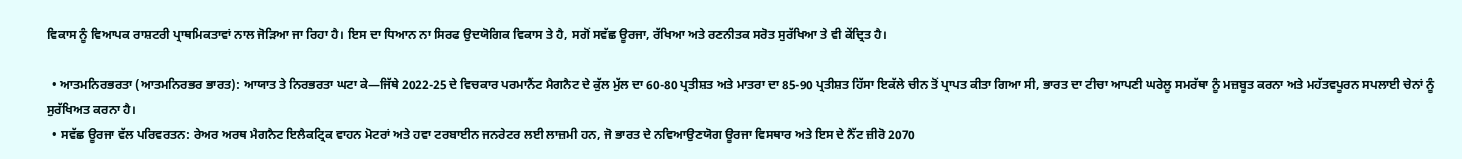ਵਿਕਾਸ ਨੂੰ ਵਿਆਪਕ ਰਾਸ਼ਟਰੀ ਪ੍ਰਾਥਮਿਕਤਾਵਾਂ ਨਾਲ ਜੋੜਿਆ ਜਾ ਰਿਹਾ ਹੈ। ਇਸ ਦਾ ਧਿਆਨ ਨਾ ਸਿਰਫ ਉਦਯੋਗਿਕ ਵਿਕਾਸ ਤੇ ਹੈ, ਸਗੋਂ ਸਵੱਛ ਊਰਜਾ, ਰੱਖਿਆ ਅਤੇ ਰਣਨੀਤਕ ਸਰੋਤ ਸੁਰੱਖਿਆ ਤੇ ਵੀ ਕੇਂਦ੍ਰਿਤ ਹੈ।

  • ਆਤਮਨਿਰਭਰਤਾ (ਆਤਮਨਿਰਭਰ ਭਾਰਤ): ਆਯਾਤ ਤੇ ਨਿਰਭਰਤਾ ਘਟਾ ਕੇ—ਜਿੱਥੇ 2022-25 ਦੇ ਵਿਚਕਾਰ ਪਰਮਾਨੈਂਟ ਮੈਗਨੈਟ ਦੇ ਕੁੱਲ ਮੁੱਲ ਦਾ 60-80 ਪ੍ਰਤੀਸ਼ਤ ਅਤੇ ਮਾਤਰਾ ਦਾ 85-90 ਪ੍ਰਤੀਸ਼ਤ ਹਿੱਸਾ ਇਕੱਲੇ ਚੀਨ ਤੋਂ ਪ੍ਰਾਪਤ ਕੀਤਾ ਗਿਆ ਸੀ, ਭਾਰਤ ਦਾ ਟੀਚਾ ਆਪਣੀ ਘਰੇਲੂ ਸਮਰੱਥਾ ਨੂੰ ਮਜ਼ਬੂਤ ਕਰਨਾ ਅਤੇ ਮਹੱਤਵਪੂਰਨ ਸਪਲਾਈ ਚੇਨਾਂ ਨੂੰ ਸੁਰੱਖਿਅਤ ਕਰਨਾ ਹੈ।
  • ਸਵੱਛ ਊਰਜਾ ਵੱਲ ਪਰਿਵਰਤਨ: ਰੇਅਰ ਅਰਥ ਮੈਗਨੈਟ ਇਲੈਕਟ੍ਰਿਕ ਵਾਹਨ ਮੋਟਰਾਂ ਅਤੇ ਹਵਾ ਟਰਬਾਈਨ ਜਨਰੇਟਰ ਲਈ ਲਾਜ਼ਮੀ ਹਨ, ਜੋ ਭਾਰਤ ਦੇ ਨਵਿਆਉਣਯੋਗ ਊਰਜਾ ਵਿਸਥਾਰ ਅਤੇ ਇਸ ਦੇ ਨੈੱਟ ਜ਼ੀਰੋ 2070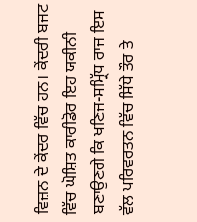ਵਿਜ਼ਨ ਦੇ ਕੇਂਦਰ ਵਿੱਚ ਹਨ। ਕੇਂਦਰੀ ਬਜਟ ਵਿੱਚ ਘੋਸ਼ਿਤ ਕਾਰੀਡੋਰ ਇਹ ਯਕੀਨੀ ਬਣਾਉਣਗੇ ਕਿ ਖਣਿਜ-ਸਮ੍ਰਿੱਧ ਰਾਜ ਇਸ ਵੱਲ ਪਰਿਵਰਤਨ ਵਿੱਚ ਸਿੱਧੇ ਤੌਰ ਤੇ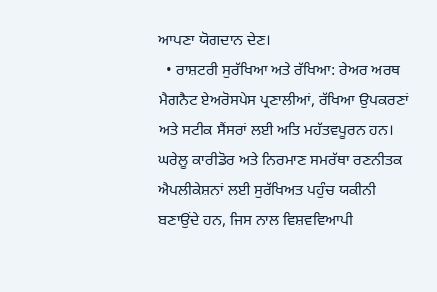ਆਪਣਾ ਯੋਗਦਾਨ ਦੇਣ।
  • ਰਾਸ਼ਟਰੀ ਸੁਰੱਖਿਆ ਅਤੇ ਰੱਖਿਆ: ਰੇਅਰ ਅਰਥ ਮੈਗਨੈਟ ਏਅਰੋਸਪੇਸ ਪ੍ਰਣਾਲੀਆਂ, ਰੱਖਿਆ ਉਪਕਰਣਾਂ ਅਤੇ ਸਟੀਕ ਸੈਂਸਰਾਂ ਲਈ ਅਤਿ ਮਹੱਤਵਪੂਰਨ ਹਨ। ਘਰੇਲੂ ਕਾਰੀਡੋਰ ਅਤੇ ਨਿਰਮਾਣ ਸਮਰੱਥਾ ਰਣਨੀਤਕ ਐਪਲੀਕੇਸ਼ਨਾਂ ਲਈ ਸੁਰੱਖਿਅਤ ਪਹੁੰਚ ਯਕੀਨੀ ਬਣਾਉਂਦੇ ਹਨ, ਜਿਸ ਨਾਲ ਵਿਸ਼ਵਵਿਆਪੀ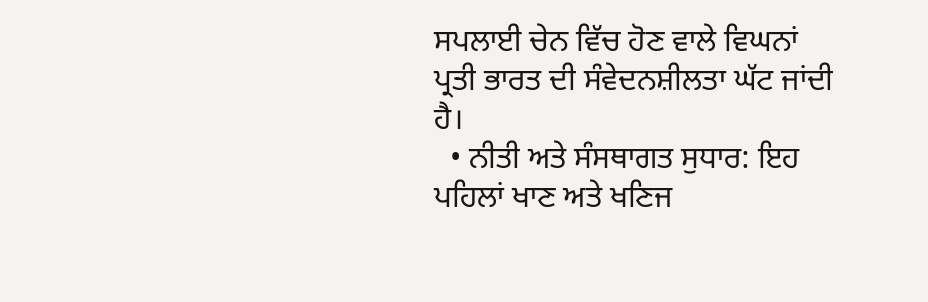ਸਪਲਾਈ ਚੇਨ ਵਿੱਚ ਹੋਣ ਵਾਲੇ ਵਿਘਨਾਂ ਪ੍ਰਤੀ ਭਾਰਤ ਦੀ ਸੰਵੇਦਨਸ਼ੀਲਤਾ ਘੱਟ ਜਾਂਦੀ ਹੈ।
  • ਨੀਤੀ ਅਤੇ ਸੰਸਥਾਗਤ ਸੁਧਾਰ: ਇਹ ਪਹਿਲਾਂ ਖਾਣ ਅਤੇ ਖਣਿਜ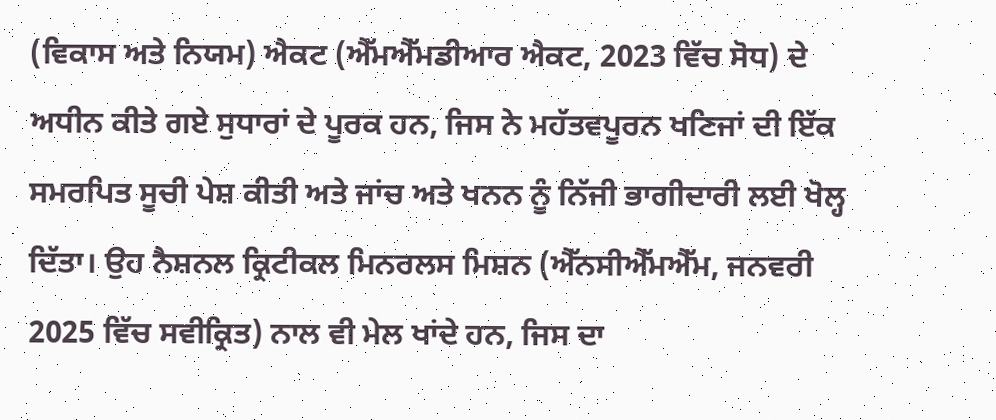(ਵਿਕਾਸ ਅਤੇ ਨਿਯਮ) ਐਕਟ (ਐੱਮਐੱਮਡੀਆਰ ਐਕਟ, 2023 ਵਿੱਚ ਸੋਧ) ਦੇ ਅਧੀਨ ਕੀਤੇ ਗਏ ਸੁਧਾਰਾਂ ਦੇ ਪੂਰਕ ਹਨ, ਜਿਸ ਨੇ ਮਹੱਤਵਪੂਰਨ ਖਣਿਜਾਂ ਦੀ ਇੱਕ ਸਮਰਪਿਤ ਸੂਚੀ ਪੇਸ਼ ਕੀਤੀ ਅਤੇ ਜਾਂਚ ਅਤੇ ਖਨਨ ਨੂੰ ਨਿੱਜੀ ਭਾਗੀਦਾਰੀ ਲਈ ਖੋਲ੍ਹ ਦਿੱਤਾ। ਉਹ ਨੈਸ਼ਨਲ ਕ੍ਰਿਟੀਕਲ ਮਿਨਰਲਸ ਮਿਸ਼ਨ (ਐੱਨਸੀਐੱਮਐੱਮ, ਜਨਵਰੀ 2025 ਵਿੱਚ ਸਵੀਕ੍ਰਿਤ) ਨਾਲ ਵੀ ਮੇਲ ਖਾਂਦੇ ਹਨ, ਜਿਸ ਦਾ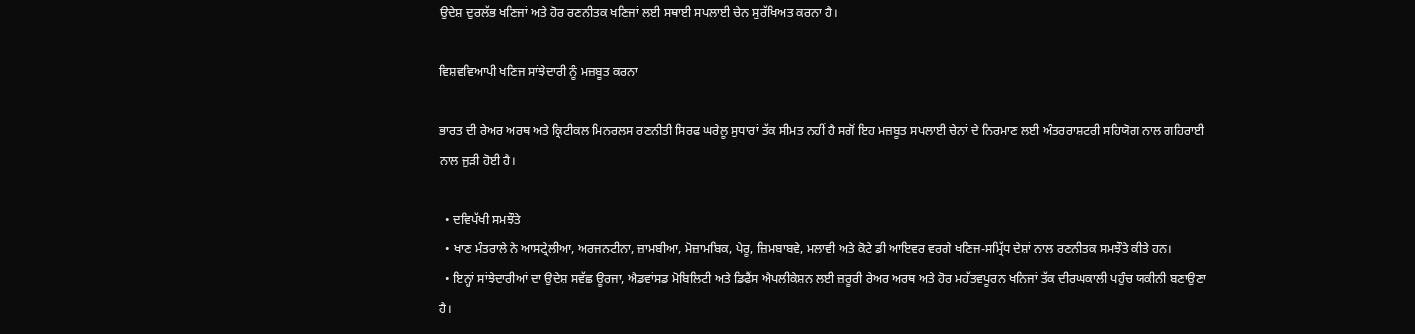ਉਦੇਸ਼ ਦੁਰਲੱਭ ਖਣਿਜਾਂ ਅਤੇ ਹੋਰ ਰਣਨੀਤਕ ਖਣਿਜਾਂ ਲਈ ਸਥਾਈ ਸਪਲਾਈ ਚੇਨ ਸੁਰੱਖਿਅਤ ਕਰਨਾ ਹੈ।

ਵਿਸ਼ਵਵਿਆਪੀ ਖਣਿਜ ਸਾਂਝੇਦਾਰੀ ਨੂੰ ਮਜ਼ਬੂਤ ਕਰਨਾ

ਭਾਰਤ ਦੀ ਰੇਅਰ ਅਰਥ ਅਤੇ ਕ੍ਰਿਟੀਕਲ ਮਿਨਰਲਸ ਰਣਨੀਤੀ ਸਿਰਫ ਘਰੇਲੂ ਸੁਧਾਰਾਂ ਤੱਕ ਸੀਮਤ ਨਹੀਂ ਹੈ ਸਗੋਂ ਇਹ ਮਜ਼ਬੂਤ ਸਪਲਾਈ ਚੇਨਾਂ ਦੇ ਨਿਰਮਾਣ ਲਈ ਅੰਤਰਰਾਸ਼ਟਰੀ ਸਹਿਯੋਗ ਨਾਲ ਗਹਿਰਾਈ ਨਾਲ ਜੁੜੀ ਹੋਈ ਹੈ।

  • ਦਵਿਪੱਖੀ ਸਮਝੌਤੇ
  • ਖਾਣ ਮੰਤਰਾਲੇ ਨੇ ਆਸਟ੍ਰੇਲੀਆ, ਅਰਜਨਟੀਨਾ, ਜ਼ਾਮਬੀਆ, ਮੋਜ਼ਾਮਬਿਕ, ਪੇਰੂ, ਜ਼ਿਮਬਾਬਵੇ, ਮਲਾਵੀ ਅਤੇ ਕੋਟੇ ਡੀ ਆਇਵਰ ਵਰਗੇ ਖਣਿਜ-ਸਮ੍ਰਿੱਧ ਦੇਸ਼ਾਂ ਨਾਲ ਰਣਨੀਤਕ ਸਮਝੌਤੇ ਕੀਤੇ ਹਨ।
  • ਇਨ੍ਹਾਂ ਸਾਂਝੇਦਾਰੀਆਂ ਦਾ ਉਦੇਸ਼ ਸਵੱਛ ਊਰਜਾ, ਐਡਵਾਂਸਡ ਮੋਬਿਲਿਟੀ ਅਤੇ ਡਿਫੈਂਸ ਐਪਲੀਕੇਸ਼ਨ ਲਈ ਜ਼ਰੂਰੀ ਰੇਅਰ ਅਰਥ ਅਤੇ ਹੋਰ ਮਹੱਤਵਪੂਰਨ ਖਨਿਜਾਂ ਤੱਕ ਦੀਰਘਕਾਲੀ ਪਹੁੰਚ ਯਕੀਨੀ ਬਣਾਉਣਾ ਹੈ।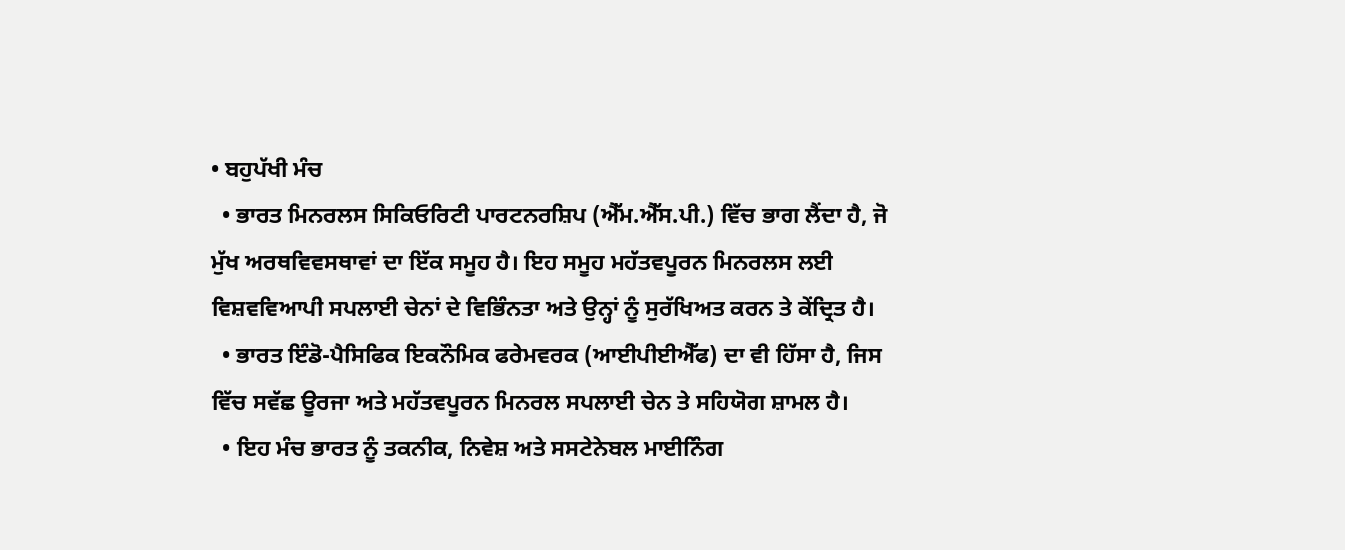• ਬਹੁਪੱਖੀ ਮੰਚ
  • ਭਾਰਤ ਮਿਨਰਲਸ ਸਿਕਿਓਰਿਟੀ ਪਾਰਟਨਰਸ਼ਿਪ (ਐੱਮ.ਐੱਸ.ਪੀ.) ਵਿੱਚ ਭਾਗ ਲੈਂਦਾ ਹੈ, ਜੋ ਮੁੱਖ ਅਰਥਵਿਵਸਥਾਵਾਂ ਦਾ ਇੱਕ ਸਮੂਹ ਹੈ। ਇਹ ਸਮੂਹ ਮਹੱਤਵਪੂਰਨ ਮਿਨਰਲਸ ਲਈ ਵਿਸ਼ਵਵਿਆਪੀ ਸਪਲਾਈ ਚੇਨਾਂ ਦੇ ਵਿਭਿੰਨਤਾ ਅਤੇ ਉਨ੍ਹਾਂ ਨੂੰ ਸੁਰੱਖਿਅਤ ਕਰਨ ਤੇ ਕੇਂਦ੍ਰਿਤ ਹੈ।
  • ਭਾਰਤ ਇੰਡੋ-ਪੈਸਿਫਿਕ ਇਕਨੌਮਿਕ ਫਰੇਮਵਰਕ (ਆਈਪੀਈਐੱਫ) ਦਾ ਵੀ ਹਿੱਸਾ ਹੈ, ਜਿਸ ਵਿੱਚ ਸਵੱਛ ਊਰਜਾ ਅਤੇ ਮਹੱਤਵਪੂਰਨ ਮਿਨਰਲ ਸਪਲਾਈ ਚੇਨ ਤੇ ਸਹਿਯੋਗ ਸ਼ਾਮਲ ਹੈ।
  • ਇਹ ਮੰਚ ਭਾਰਤ ਨੂੰ ਤਕਨੀਕ, ਨਿਵੇਸ਼ ਅਤੇ ਸਸਟੇਨੇਬਲ ਮਾਈਨਿੰਗ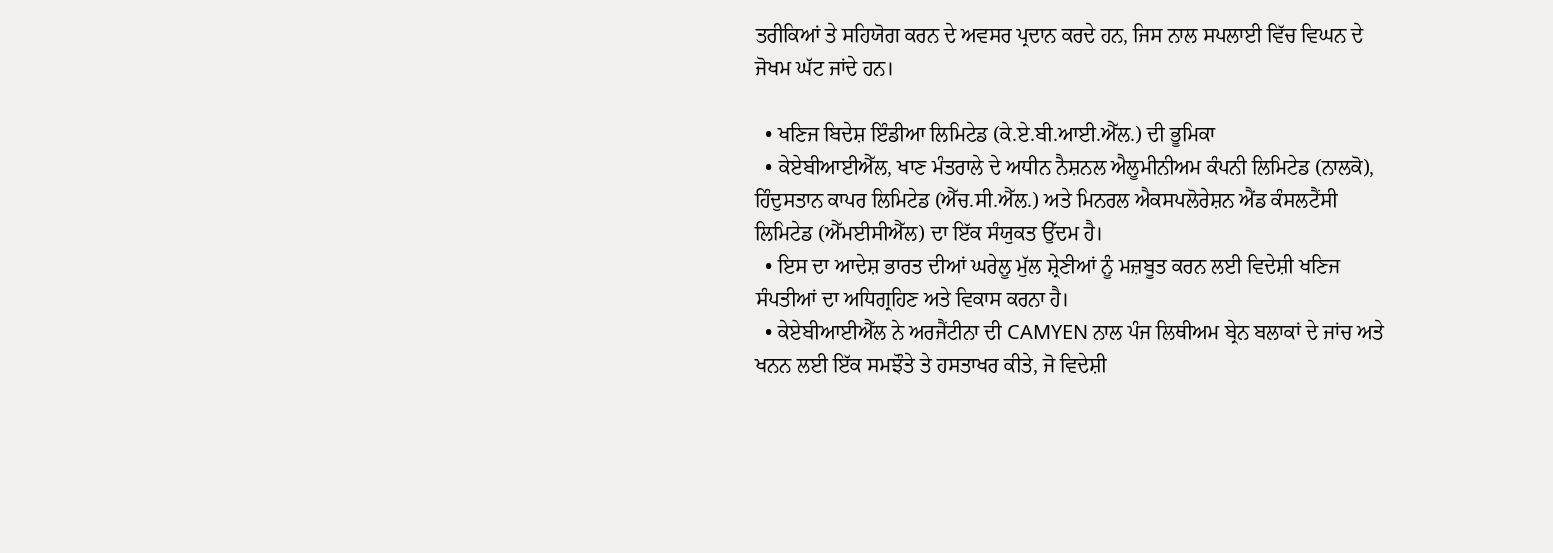ਤਰੀਕਿਆਂ ਤੇ ਸਹਿਯੋਗ ਕਰਨ ਦੇ ਅਵਸਰ ਪ੍ਰਦਾਨ ਕਰਦੇ ਹਨ, ਜਿਸ ਨਾਲ ਸਪਲਾਈ ਵਿੱਚ ਵਿਘਨ ਦੇ ਜੋਖਮ ਘੱਟ ਜਾਂਦੇ ਹਨ।

  • ਖਣਿਜ ਬਿਦੇਸ਼ ਇੰਡੀਆ ਲਿਮਿਟੇਡ (ਕੇ.ਏ.ਬੀ.ਆਈ.ਐੱਲ.) ਦੀ ਭੂਮਿਕਾ
  • ਕੇਏਬੀਆਈਐੱਲ, ਖਾਣ ਮੰਤਰਾਲੇ ਦੇ ਅਧੀਨ ਨੈਸ਼ਨਲ ਐਲੂਮੀਨੀਅਮ ਕੰਪਨੀ ਲਿਮਿਟੇਡ (ਨਾਲਕੋ), ਹਿੰਦੁਸਤਾਨ ਕਾਪਰ ਲਿਮਿਟੇਡ (ਐੱਚ.ਸੀ.ਐੱਲ.) ਅਤੇ ਮਿਨਰਲ ਐਕਸਪਲੋਰੇਸ਼ਨ ਐਂਡ ਕੰਸਲਟੈਂਸੀ ਲਿਮਿਟੇਡ (ਐੱਮਈਸੀਐੱਲ) ਦਾ ਇੱਕ ਸੰਯੁਕਤ ਉੱਦਮ ਹੈ।
  • ਇਸ ਦਾ ਆਦੇਸ਼ ਭਾਰਤ ਦੀਆਂ ਘਰੇਲੂ ਮੁੱਲ ਸ਼੍ਰੇਣੀਆਂ ਨੂੰ ਮਜ਼ਬੂਤ ਕਰਨ ਲਈ ਵਿਦੇਸ਼ੀ ਖਣਿਜ ਸੰਪਤੀਆਂ ਦਾ ਅਧਿਗ੍ਰਹਿਣ ਅਤੇ ਵਿਕਾਸ ਕਰਨਾ ਹੈ।
  • ਕੇਏਬੀਆਈਐੱਲ ਨੇ ਅਰਜੈਂਟੀਨਾ ਦੀ CAMYEN ਨਾਲ ਪੰਜ ਲਿਥੀਅਮ ਬ੍ਰੇਨ ਬਲਾਕਾਂ ਦੇ ਜਾਂਚ ਅਤੇ ਖਨਨ ਲਈ ਇੱਕ ਸਮਝੌਤੇ ਤੇ ਹਸਤਾਖਰ ਕੀਤੇ, ਜੋ ਵਿਦੇਸ਼ੀ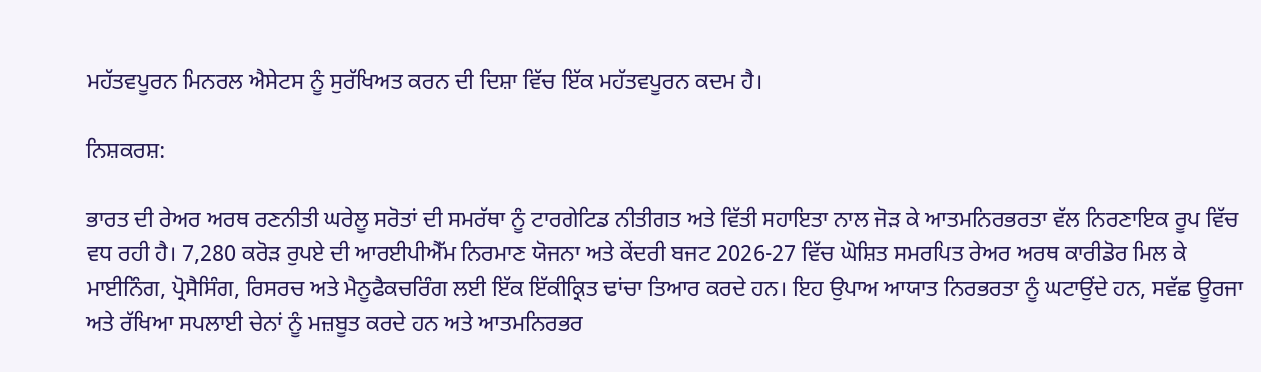ਮਹੱਤਵਪੂਰਨ ਮਿਨਰਲ ਐਸੇਟਸ ਨੂੰ ਸੁਰੱਖਿਅਤ ਕਰਨ ਦੀ ਦਿਸ਼ਾ ਵਿੱਚ ਇੱਕ ਮਹੱਤਵਪੂਰਨ ਕਦਮ ਹੈ।

ਨਿਸ਼ਕਰਸ਼:

ਭਾਰਤ ਦੀ ਰੇਅਰ ਅਰਥ ਰਣਨੀਤੀ ਘਰੇਲੂ ਸਰੋਤਾਂ ਦੀ ਸਮਰੱਥਾ ਨੂੰ ਟਾਰਗੇਟਿਡ ਨੀਤੀਗਤ ਅਤੇ ਵਿੱਤੀ ਸਹਾਇਤਾ ਨਾਲ ਜੋੜ ਕੇ ਆਤਮਨਿਰਭਰਤਾ ਵੱਲ ਨਿਰਣਾਇਕ ਰੂਪ ਵਿੱਚ ਵਧ ਰਹੀ ਹੈ। 7,280 ਕਰੋੜ ਰੁਪਏ ਦੀ ਆਰਈਪੀਐੱਮ ਨਿਰਮਾਣ ਯੋਜਨਾ ਅਤੇ ਕੇਂਦਰੀ ਬਜਟ 2026-27 ਵਿੱਚ ਘੋਸ਼ਿਤ ਸਮਰਪਿਤ ਰੇਅਰ ਅਰਥ ਕਾਰੀਡੋਰ ਮਿਲ ਕੇ ਮਾਈਨਿੰਗ, ਪ੍ਰੋਸੈਸਿੰਗ, ਰਿਸਰਚ ਅਤੇ ਮੈਨੂਫੈਕਚਰਿੰਗ ਲਈ ਇੱਕ ਇੱਕੀਕ੍ਰਿਤ ਢਾਂਚਾ ਤਿਆਰ ਕਰਦੇ ਹਨ। ਇਹ ਉਪਾਅ ਆਯਾਤ ਨਿਰਭਰਤਾ ਨੂੰ ਘਟਾਉਂਦੇ ਹਨ, ਸਵੱਛ ਊਰਜਾ ਅਤੇ ਰੱਖਿਆ ਸਪਲਾਈ ਚੇਨਾਂ ਨੂੰ ਮਜ਼ਬੂਤ ਕਰਦੇ ਹਨ ਅਤੇ ਆਤਮਨਿਰਭਰ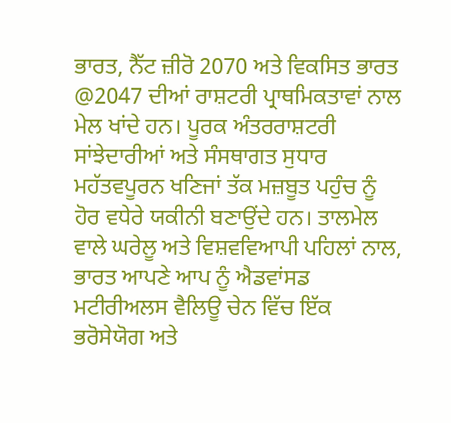ਭਾਰਤ, ਨੈੱਟ ਜ਼ੀਰੋ 2070 ਅਤੇ ਵਿਕਸਿਤ ਭਾਰਤ @2047 ਦੀਆਂ ਰਾਸ਼ਟਰੀ ਪ੍ਰਾਥਮਿਕਤਾਵਾਂ ਨਾਲ ਮੇਲ ਖਾਂਦੇ ਹਨ। ਪੂਰਕ ਅੰਤਰਰਾਸ਼ਟਰੀ ਸਾਂਝੇਦਾਰੀਆਂ ਅਤੇ ਸੰਸਥਾਗਤ ਸੁਧਾਰ ਮਹੱਤਵਪੂਰਨ ਖਣਿਜਾਂ ਤੱਕ ਮਜ਼ਬੂਤ ਪਹੁੰਚ ਨੂੰ ਹੋਰ ਵਧੇਰੇ ਯਕੀਨੀ ਬਣਾਉਂਦੇ ਹਨ। ਤਾਲਮੇਲ ਵਾਲੇ ਘਰੇਲੂ ਅਤੇ ਵਿਸ਼ਵਵਿਆਪੀ ਪਹਿਲਾਂ ਨਾਲ, ਭਾਰਤ ਆਪਣੇ ਆਪ ਨੂੰ ਐਡਵਾਂਸਡ ਮਟੀਰੀਅਲਸ ਵੈਲਿਊ ਚੇਨ ਵਿੱਚ ਇੱਕ ਭਰੋਸੇਯੋਗ ਅਤੇ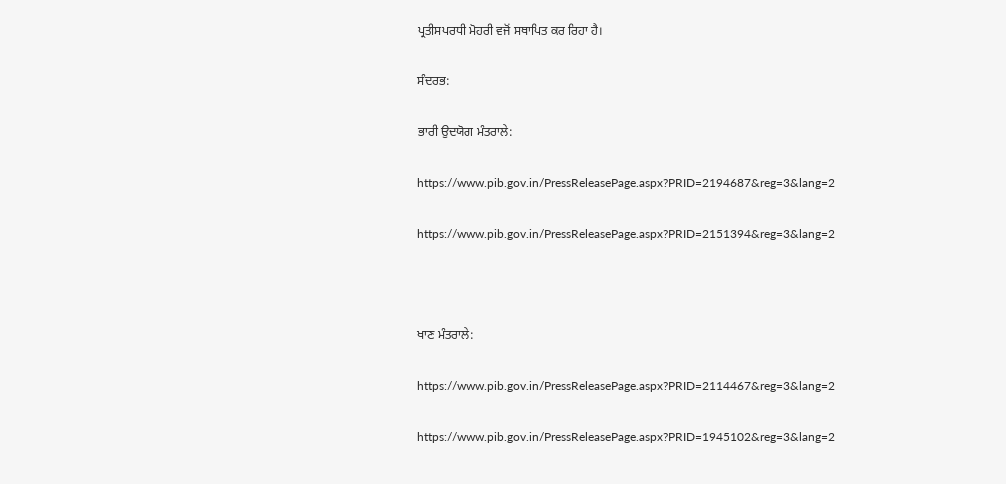ਪ੍ਰਤੀਸਪਰਧੀ ਮੋਹਰੀ ਵਜੋਂ ਸਥਾਪਿਤ ਕਰ ਰਿਹਾ ਹੈ।

ਸੰਦਰਭ:

ਭਾਰੀ ਉਦਯੋਗ ਮੰਤਰਾਲੇ:

https://www.pib.gov.in/PressReleasePage.aspx?PRID=2194687&reg=3&lang=2

https://www.pib.gov.in/PressReleasePage.aspx?PRID=2151394&reg=3&lang=2



ਖਾਣ ਮੰਤਰਾਲੇ:

https://www.pib.gov.in/PressReleasePage.aspx?PRID=2114467&reg=3&lang=2

https://www.pib.gov.in/PressReleasePage.aspx?PRID=1945102&reg=3&lang=2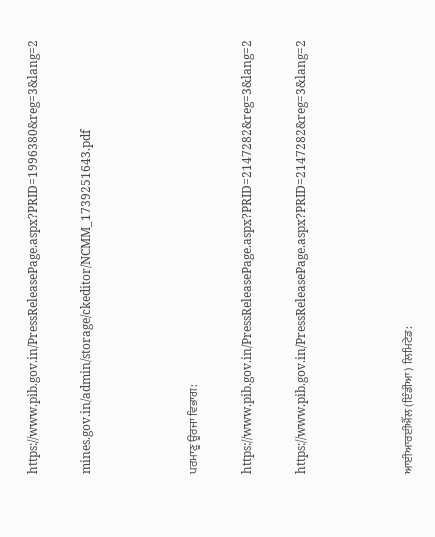https://www.pib.gov.in/PressReleasePage.aspx?PRID=1996380&reg=3&lang=2

mines.gov.in/admin/storage/ckeditor/NCMM_1739251643.pdf



ਪਰਮਾਣੂ ਊਰਜਾ ਵਿਭਾਗ:

https://www.pib.gov.in/PressReleasePage.aspx?PRID=2147282&reg=3&lang=2

https://www.pib.gov.in/PressReleasePage.aspx?PRID=2147282&reg=3&lang=2



ਆਈਆਰਈਐੱਲ (ਇੰਡੀਆ) ਲਿਮਿਟੇਡ: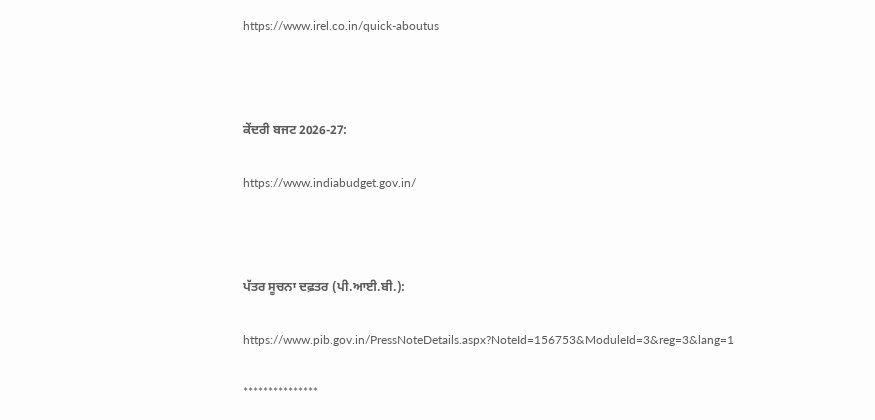https://www.irel.co.in/quick-aboutus



ਕੇਂਦਰੀ ਬਜਟ 2026-27:

https://www.indiabudget.gov.in/



ਪੱਤਰ ਸੂਚਨਾ ਦਫ਼ਤਰ (ਪੀ.ਆਈ.ਬੀ.):

https://www.pib.gov.in/PressNoteDetails.aspx?NoteId=156753&ModuleId=3&reg=3&lang=1

***************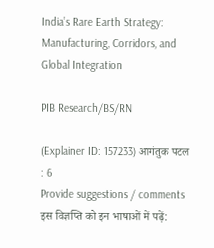India’s Rare Earth Strategy: Manufacturing, Corridors, and Global Integration

PIB Research/BS/RN

(Explainer ID: 157233) आगंतुक पटल : 6
Provide suggestions / comments
इस विज्ञप्ति को इन भाषाओं में पढ़ें: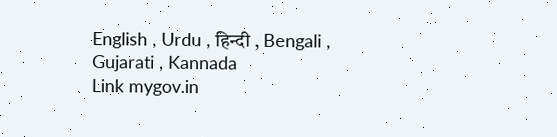English , Urdu , हिन्दी , Bengali , Gujarati , Kannada
Link mygov.in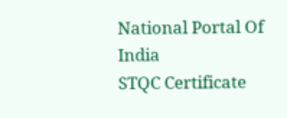National Portal Of India
STQC Certificate